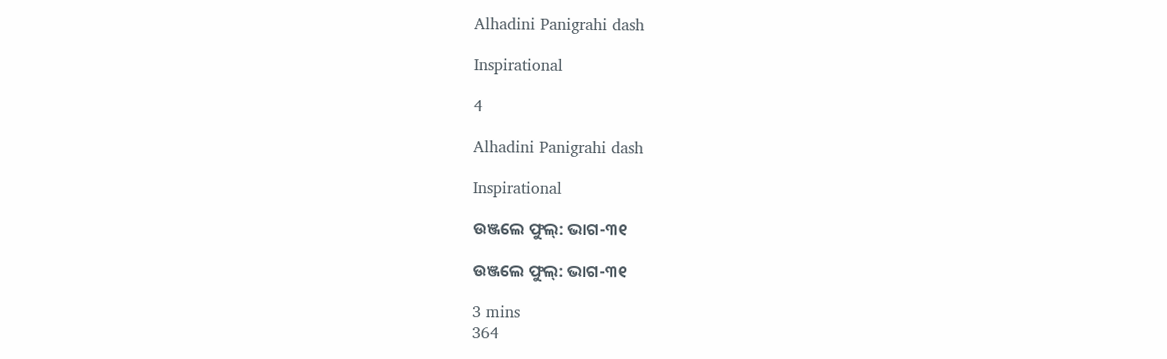Alhadini Panigrahi dash

Inspirational

4

Alhadini Panigrahi dash

Inspirational

ଉଞ୍ଜଲେ ଫୁଲ୍: ଭାଗ-୩୧

ଉଞ୍ଜଲେ ଫୁଲ୍: ଭାଗ-୩୧

3 mins
364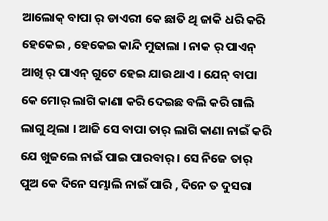ଆଲୋକ୍ ବାପା ର୍ ଡାଏରୀ କେ ଛାତି ଥି ଜାକି ଧରି କରି ହେକେଇ , ହେକେଇ କାନ୍ଦି ମୁଢାଲା । ନାକ ର୍ ପାଏନ୍ ଆଖି ର୍ ପାଏନ୍ ଗୁଟେ ହେଇ ଯାଉ ଥାଏ । ଯେନ୍ ବାପା କେ ମୋର୍ ଲାଗି କାଣା କରି ଦେଇଛ ବଲି କରି ଗାଲି ଲାଗୁ ଥିଲା । ଆଜି ସେ ବାପା ତାର୍ ଲାଗି କାଣା ନାଇଁ କରି ଯେ ଖୁଜଲେ ନାଇଁ ପାଇ ପାରବାର୍ । ସେ ନିଜେ ତାର୍ ପୁଅ କେ ଦିନେ ସମ୍ଭାଲି ନାଇଁ ପାରି , ଦିନେ ତ ଦୁସରା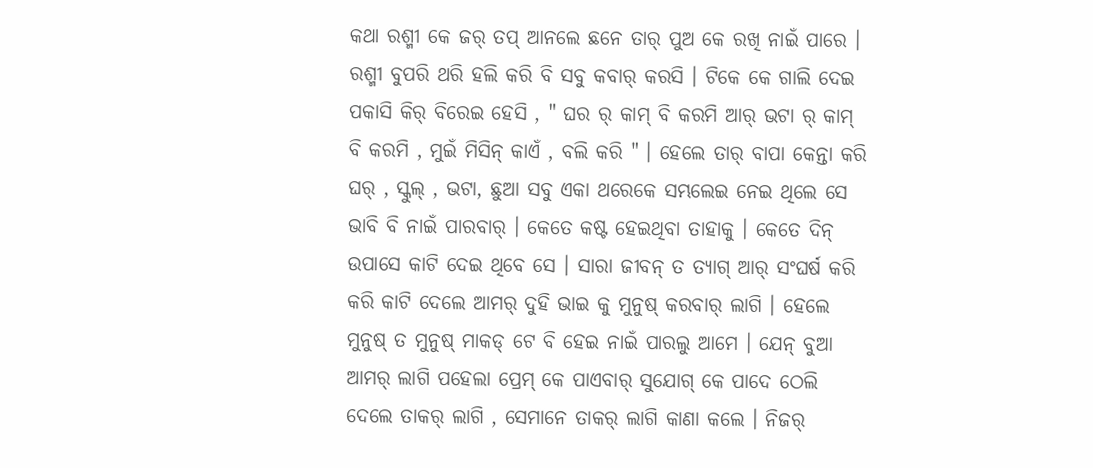କଥା ରଶ୍ମୀ କେ ଜର୍ ତପ୍ ଆନଲେ ଛନେ ତାର୍ ପୁଅ କେ ରଖି ନାଇଁ ପାରେ । ରଶ୍ମୀ ବୁପରି ଥରି ହଲି କରି ବି ସବୁ କବାର୍ କରସି । ଟିକେ କେ ଗାଲି ଦେଇ ପକାସି କିର୍ ବିରେଇ ହେସି , " ଘର ର୍ କାମ୍ ବି କରମି ଆର୍ ଭଟା ର୍ କାମ୍ ବି କରମି , ମୁଇଁ ମିସିନ୍ କାଏଁ , ବଲି କରି " । ହେଲେ ତାର୍ ବାପା କେନ୍ତା କରି ଘର୍ , ସ୍କୁଲ୍ , ଭଟା, ଛୁଆ ସବୁ ଏକା ଥରେକେ ସମ୍ଭଲେଇ ନେଇ ଥିଲେ ସେ ଭାବି ବି ନାଇଁ ପାରବାର୍ । କେତେ କଷ୍ଟ ହେଇଥିବା ତାହାକୁ । କେତେ ଦିନ୍ ଉପାସେ କାଟି ଦେଇ ଥିବେ ସେ । ସାରା ଜୀବନ୍ ତ ତ୍ୟାଗ୍ ଆର୍ ସଂଘର୍ଷ କରି କରି କାଟି ଦେଲେ ଆମର୍ ଦୁହି ଭାଇ କୁ ମୁନୁଷ୍ କରବାର୍ ଲାଗି । ହେଲେ ମୁନୁଷ୍ ତ ମୁନୁଷ୍ ମାକଡ୍ ଟେ ବି ହେଇ ନାଇଁ ପାରଲୁ ଆମେ । ଯେନ୍ ବୁଆ ଆମର୍ ଲାଗି ପହେଲା ପ୍ରେମ୍ କେ ପାଏବାର୍ ସୁଯୋଗ୍ କେ ପାଦେ ଠେଲି ଦେଲେ ତାକର୍ ଲାଗି , ସେମାନେ ତାକର୍ ଲାଗି କାଣା କଲେ । ନିଜର୍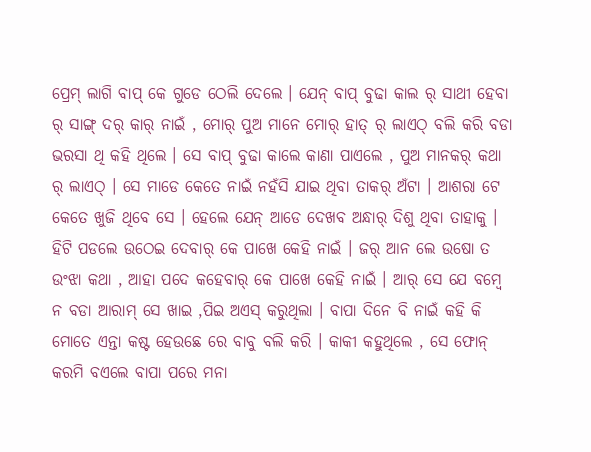ପ୍ରେମ୍ ଲାଗି ବାପ୍ କେ ଗୁଡେ ଠେଲି ଦେଲେ । ଯେନ୍ ବାପ୍ ବୁଢା କାଲ ର୍ ସାଥୀ ହେବା ର୍ ସାଙ୍ଗ୍ ଦର୍ କାର୍ ନାଇଁ , ମୋର୍ ପୁଅ ମାନେ ମୋର୍ ହାତ୍ ର୍ ଲାଏଠ୍ ବଲି କରି ବଡା ଭରସା ଥି କହି ଥିଲେ । ସେ ବାପ୍ ବୁଢା କାଲେ କାଣା ପାଏଲେ , ପୁଅ ମାନକର୍ କଥା ର୍ ଲାଏଠ୍ । ସେ ମାଡେ କେତେ ନାଇଁ ନହଁସି ଯାଇ ଥିବା ତାକର୍ ଅଁଟା । ଆଶରା ଟେ କେତେ ଖୁଜି ଥିବେ ସେ । ହେଲେ ଯେନ୍ ଆଡେ ଦେଖବ ଅନ୍ଧାର୍ ଦିଶୁ ଥିବା ତାହାକୁ । ହିଟି ପଡଲେ ଉଠେଇ ଦେବାର୍ କେ ପାଖେ କେହି ନାଇଁ । ଜର୍ ଆନ ଲେ ଉଷୋ ତ ଉଂଝା କଥା , ଆହା ପଦେ କହେବାର୍ କେ ପାଖେ କେହି ନାଇଁ । ଆର୍ ସେ ଯେ ବମ୍ବେ ନ ବଡା ଆରାମ୍ ସେ ଖାଇ ,ପିଇ ଅଏସ୍ କରୁଥିଲା । ବାପା ଦିନେ ବି ନାଇଁ କହି କି ମୋତେ ଏନ୍ତା କଷ୍ଟ ହେଉଛେ ରେ ବାବୁ ବଲି କରି । କାକୀ କହୁଥିଲେ , ସେ ଫୋନ୍ କରମି ବଏଲେ ବାପା ପରେ ମନା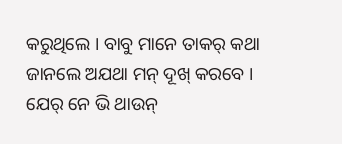କରୁଥିଲେ । ବାବୁ ମାନେ ତାକର୍ କଥା ଜାନଲେ ଅଯଥା ମନ୍ ଦୂଖ୍ କରବେ । ଯେର୍ ନେ ଭି ଥାଉନ୍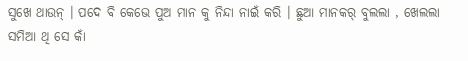ସୁଖେ ଥାଉନ୍ । ପଦେ ବି କେଭେ ପୁଅ ମାନ କୁ ନିନ୍ଦା ନାଇଁ କରି । ଛୁଆ ମାନକର୍ ବୁଲଲା , ଖେଲଲା ସମିଆ ଥି ସେ କାଁ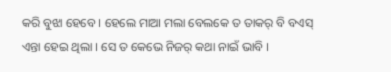କରି ବୁଝା ହେବେ । ହେଲେ ମାଆ ମଲା ବେଲକେ ତ ତାକର୍ ବି ବଏସ୍ ଏନ୍ତା ହେଇ ଥିଲା । ସେ ତ କେଭେ ନିଜର୍ କଥା ନାଇଁ ଭାବି ।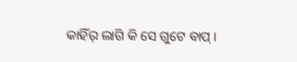କାହିଁର୍ ଲାଗି କି ସେ ଗୁଟେ ବାପ୍ ।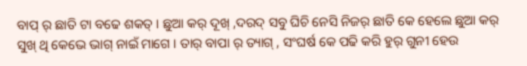ବାପ୍ ର୍ ଛାତି ଟା ବଢେ ଶକତ୍ । ଛୁଆ କର୍ ଦୂଖ୍ ,ଦରଦ୍ ସବୁ ଘିଚି ନେସି ନିଜର୍ ଛାତି କେ ହେଲେ ଛୁଆ କର୍ ସୁଖ୍ ଥି କେଭେ ଭାଗ୍ ନାଇଁ ମାଗେ । ତାର୍ ବାପା ର୍ ତ୍ୟାଗ୍ , ସଂଘର୍ଷ କେ ପଢି କରି ହୁର୍ ଗୁନୀ ହେଉ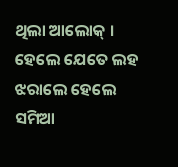ଥିଲା ଆଲୋକ୍ । ହେଲେ ଯେତେ ଲହ ଝରାଲେ ହେଲେ ସମିଆ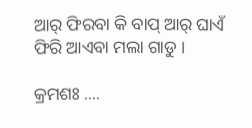ଆର୍ ଫିରବା କି ବାପ୍ ଆର୍ ଘାଏଁ ଫିରି ଆଏବା ମଲା ଗାଡୁ ।

କ୍ରମଶଃ ....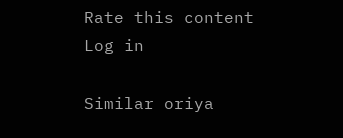Rate this content
Log in

Similar oriya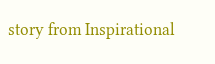story from Inspirational